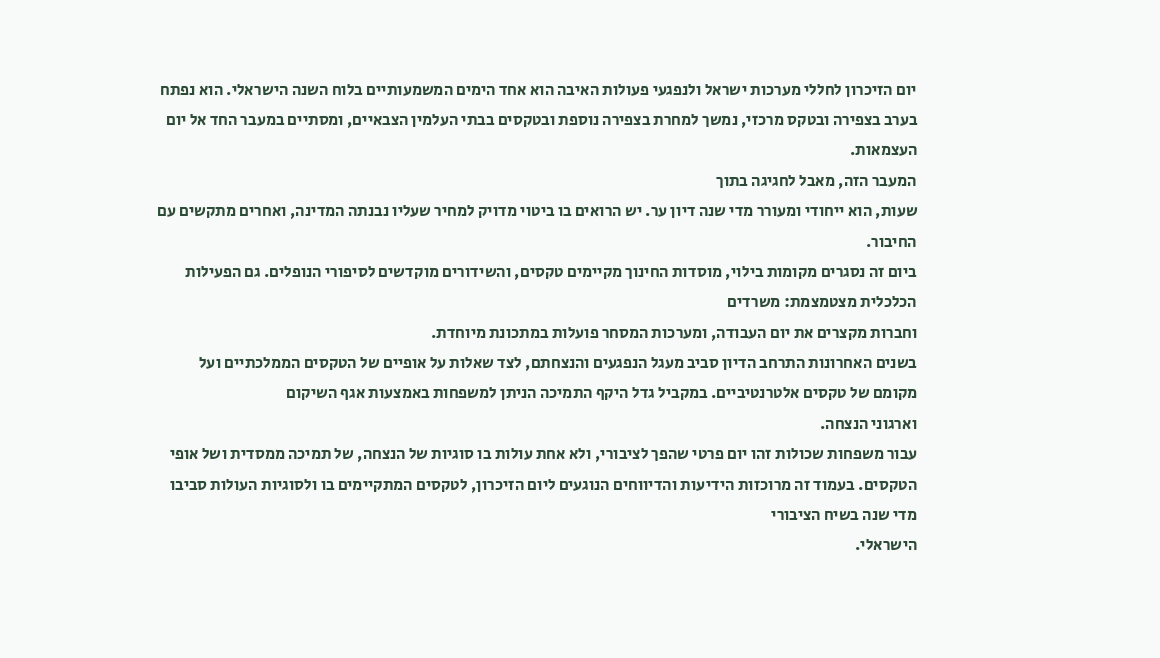יום הזיכרון לחללי מערכות ישראל ולנפגעי פעולות האיבה הוא אחד הימים המשמעותיים בלוח השנה הישראלי. הוא נפתח בערב בצפירה ובטקס מרכזי, נמשך למחרת בצפירה נוספת ובטקסים בבתי העלמין הצבאיים, ומסתיים במעבר החד אל יום העצמאות.
המעבר הזה, מאבל לחגיגה בתוך
שעות, הוא ייחודי ומעורר מדי שנה דיון ער. יש הרואים בו ביטוי מדויק למחיר שעליו נבנתה המדינה, ואחרים מתקשים עם החיבור.
ביום זה נסגרים מקומות בילוי, מוסדות החינוך מקיימים טקסים, והשידורים מוקדשים לסיפורי הנופלים. גם הפעילות הכלכלית מצטמצמת: משרדים
וחברות מקצרים את יום העבודה, ומערכות המסחר פועלות במתכונת מיוחדת.
בשנים האחרונות התרחב הדיון סביב מעגל הנפגעים והנצחתם, לצד שאלות על אופיים של הטקסים הממלכתיים ועל מקומם של טקסים אלטרנטיביים. במקביל גדל היקף התמיכה הניתן למשפחות באמצעות אגף השיקום
וארגוני הנצחה.
עבור משפחות שכולות זהו יום פרטי שהפך לציבורי, ולא אחת עולות בו סוגיות של הנצחה, של תמיכה ממסדית ושל אופי הטקסים. בעמוד זה מרוכזות הידיעות והדיווחים הנוגעים ליום הזיכרון, לטקסים המתקיימים בו ולסוגיות העולות סביבו מדי שנה בשיח הציבורי
הישראלי.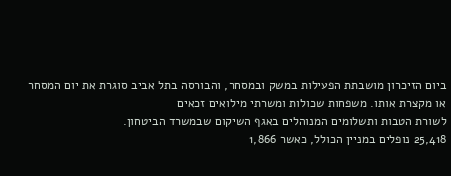ביום הזיכרון מושבתת הפעילות במשק ובמסחר, והבורסה בתל אביב סוגרת את יום המסחר או מקצרת אותו. משפחות שכולות ומשרתי מילואים זכאים
לשורת הטבות ותשלומים המנוהלים באגף השיקום שבמשרד הביטחון.
25,418 נופלים במניין הכולל, כאשר 1,866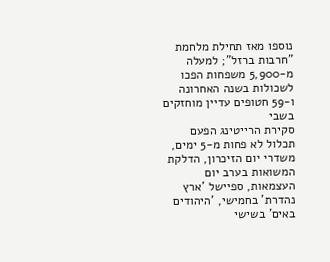נוספו מאז תחילת מלחמת "חרבות ברזל"; למעלה מ-5,900 משפחות הפכו לשכולות בשנה האחרונה ו-59 חטופים עדיין מוחזקים בשבי
סקירת הרייטינג הפעם תכלול לא פחות מ-5 ימים, משדרי יום הזיכרון, הדלקת המשואות בערב יום העצמאות, ספיישל 'ארץ נהדרת' בחמישי, 'היהודים באים' בשישי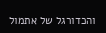והכדורגל של אתמול